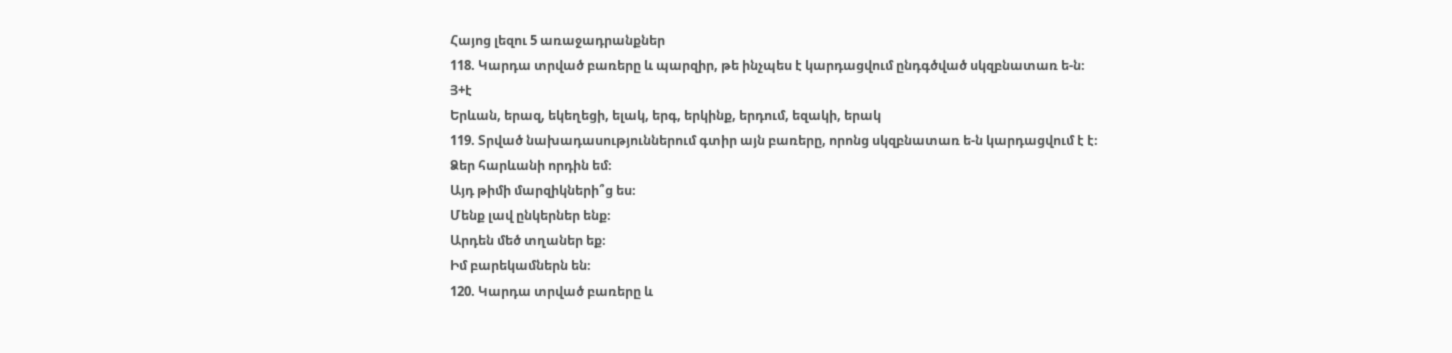Հայոց լեզու 5 առաջադրանքներ
118. Կարդա տրված բառերը և պարզիր, թե ինչպես է կարդացվում ընդգծված սկզբնատառ ե-ն։
Յ+է
Երևան, երազ, եկեղեցի, ելակ, երգ, երկինք, երդում, եզակի, երակ
119. Տրված նախադասություններում գտիր այն բառերը, որոնց սկզբնատառ ե-ն կարդացվում է է։
Ձեր հարևանի որդին եմ։
Այդ թիմի մարզիկների՞ց ես։
Մենք լավ ընկերներ ենք։
Արդեն մեծ տղաներ եք։
Իմ բարեկամներն են։
120. Կարդա տրված բառերը և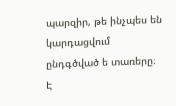պարզիր, թե ինչպես են կարդացվում ընդգծված ե տառերը։
Է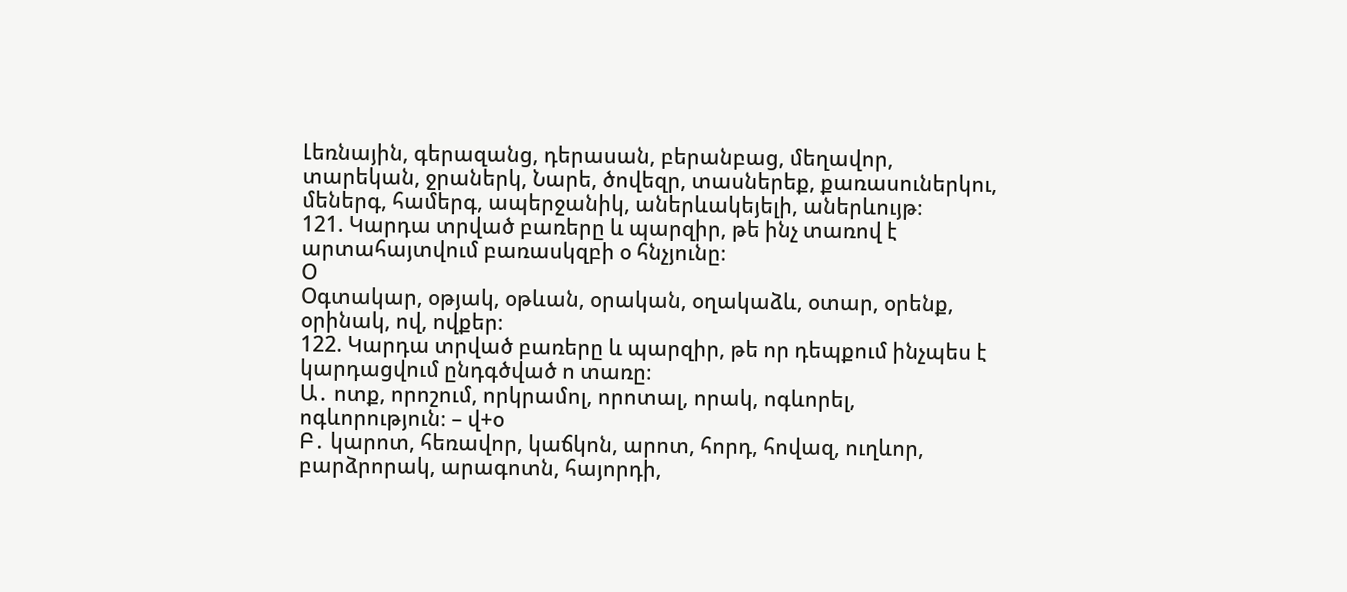Լեռնային, գերազանց, դերասան, բերանբաց, մեղավոր, տարեկան, ջրաներկ, Նարե, ծովեզր, տասներեք, քառասուներկու, մեներգ, համերգ, ապերջանիկ, աներևակեյելի, աներևույթ։
121. Կարդա տրված բառերը և պարզիր, թե ինչ տառով է արտահայտվում բառասկզբի օ հնչյունը։
Օ
Օգտակար, օթյակ, օթևան, օրական, օղակաձև, օտար, օրենք, օրինակ, ով, ովքեր։
122. Կարդա տրված բառերը և պարզիր, թե որ դեպքում ինչպես է կարդացվում ընդգծված ո տառը։
Ա․ ոտք, որոշում, որկրամոլ, որոտալ, որակ, ոգևորել, ոգևորություն։ – վ+օ
Բ․ կարոտ, հեռավոր, կաճկոն, արոտ, հորդ, հովազ, ուղևոր, բարձրորակ, արագոտն, հայորդի,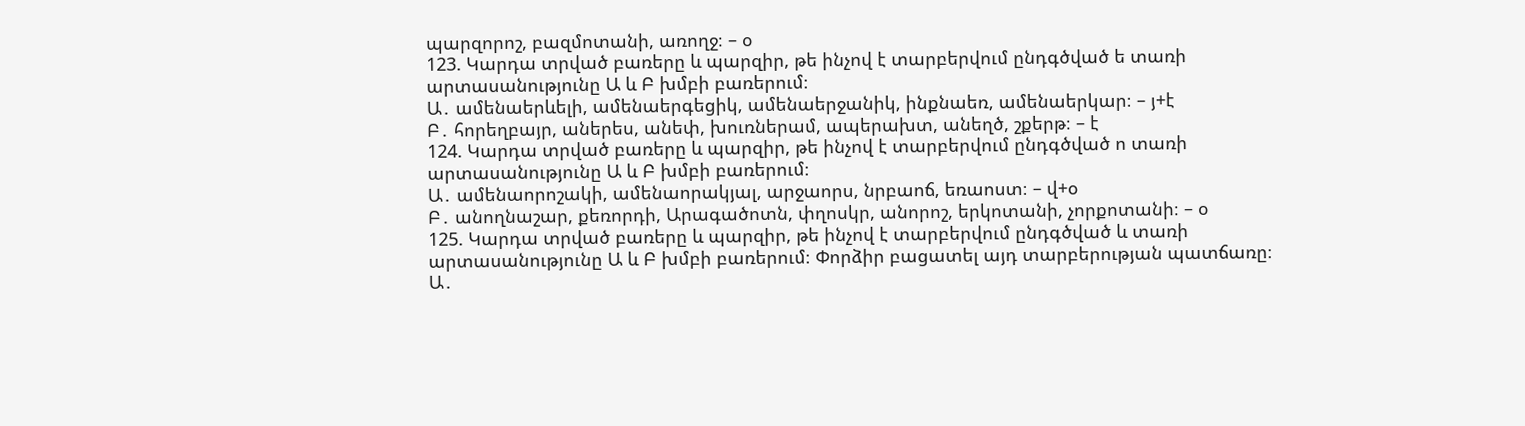պարզորոշ, բազմոտանի, առողջ։ – օ
123. Կարդա տրված բառերը և պարզիր, թե ինչով է տարբերվում ընդգծված ե տառի արտասանությունը Ա և Բ խմբի բառերում։
Ա․ ամենաերևելի, ամենաերգեցիկ, ամենաերջանիկ, ինքնաեռ, ամենաերկար։ – յ+է
Բ․ հորեղբայր, աներես, անեփ, խուռներամ, ապերախտ, անեղծ, շքերթ։ – է
124. Կարդա տրված բառերը և պարզիր, թե ինչով է տարբերվում ընդգծված ո տառի արտասանությունը Ա և Բ խմբի բառերում։
Ա․ ամենաորոշակի, ամենաորակյալ, արջաորս, նրբաոճ, եռաոստ։ – վ+օ
Բ․ անողնաշար, քեռորդի, Արագածոտն, փղոսկր, անորոշ, երկոտանի, չորքոտանի։ – օ
125. Կարդա տրված բառերը և պարզիր, թե ինչով է տարբերվում ընդգծված և տառի արտասանությունը Ա և Բ խմբի բառերում։ Փորձիր բացատել այդ տարբերության պատճառը։
Ա․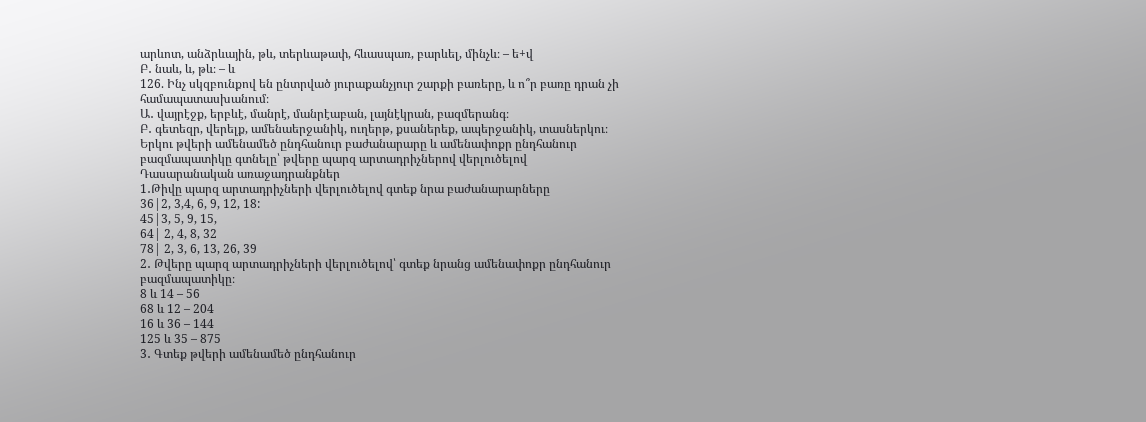արևոտ, անձրևային, թև, տերևաթափ, հևասպառ, բարևել, մինչև։ – ե+վ
Բ․ նաև, և, թև։ – և
126. Ինչ սկզբունքով են ընտրված յուրաքանչյուր շարքի բառերը, և ո՞ր բառը դրան չի համապատասխանում։
Ա․ վայրէջք, երբևէ, մանրէ, մանրէաբան, լայնէկրան, բազմերանգ։
Բ․ գետեզր, վերելք, ամենաերջանիկ, ուղերթ, քսաներեք, ապերջանիկ, տասներկու։
Երկու թվերի ամենամեծ ընդհանուր բաժանարարը և ամենափոքր ընդհանուր բազմապատիկը գտնելը՝ թվերը պարզ արտադրիչներով վերլուծելով
Դասարանական առաջադրանքներ
1․Թիվը պարզ արտադրիչների վերլուծելով գտեք նրա բաժանարարները
36|2, 3,4, 6, 9, 12, 18:
45|3, 5, 9, 15,
64| 2, 4, 8, 32
78| 2, 3, 6, 13, 26, 39
2․ Թվերը պարզ արտադրիչների վերլուծելով՝ գտեք նրանց ամենափոքր ընդհանուր բազմապատիկը։
8 և 14 – 56
68 և 12 – 204
16 և 36 – 144
125 և 35 – 875
3․ Գտեք թվերի ամենամեծ ընդհանուր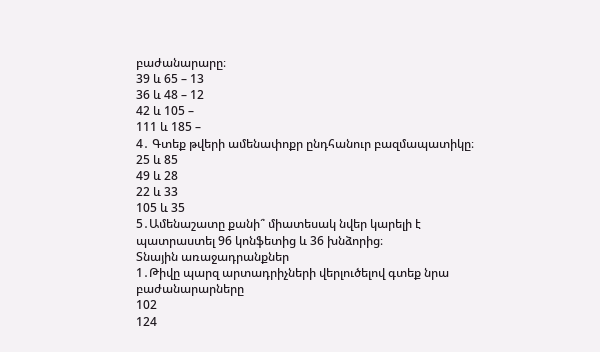բաժանարարը։
39 և 65 – 13
36 և 48 – 12
42 և 105 –
111 և 185 –
4․ Գտեք թվերի ամենափոքր ընդհանուր բազմապատիկը։
25 և 85
49 և 28
22 և 33
105 և 35
5․Ամենաշատը քանի՞ միատեսակ նվեր կարելի է պատրաստել 96 կոնֆետից և 36 խնձորից։
Տնային առաջադրանքներ
1․Թիվը պարզ արտադրիչների վերլուծելով գտեք նրա բաժանարարները
102
124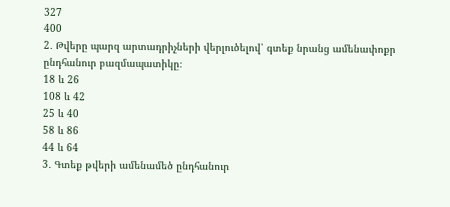327
400
2․ Թվերը պարզ արտադրիչների վերլուծելով՝ գտեք նրանց ամենափոքր ընդհանուր բազմապատիկը։
18 և 26
108 և 42
25 և 40
58 և 86
44 և 64
3․ Գտեք թվերի ամենամեծ ընդհանուր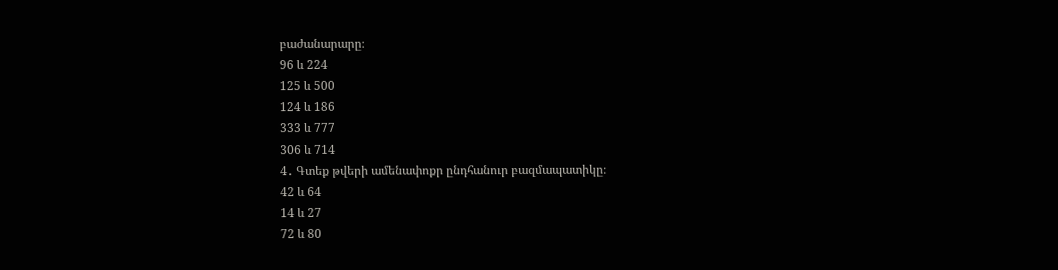բաժանարարը։
96 և 224
125 և 500
124 և 186
333 և 777
306 և 714
4․ Գտեք թվերի ամենափոքր ընդհանուր բազմապատիկը։
42 և 64
14 և 27
72 և 80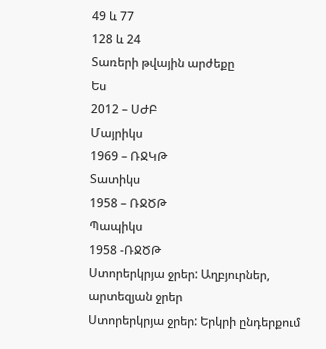49 և 77
128 և 24
Տառերի թվային արժեքը
Ես
2012 – ՍԺԲ
Մայրիկս
1969 – ՌՋԿԹ
Տատիկս
1958 – ՌՋԾԹ
Պապիկս
1958 -ՌՋԾԹ
Ստորերկրյա ջրեր: Աղբյուրներ, արտեզյան ջրեր
Ստորերկրյա ջրեր: Երկրի ընդերքում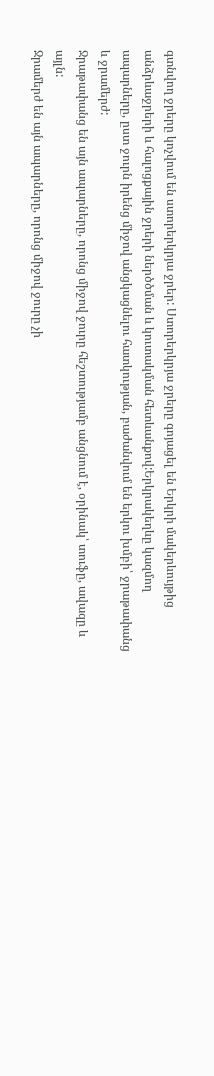գտնվող ջրերը կոչվում են ստորերկրյա ջրեր: Ստորերկրյա ջրերը գոյացել են Երկրի մակերևույթից անձրևաջրերի և հալոցքային ջրերի ներծծման և կուտակման հետևանքով:Երկրակեղևը կազմող ապարները, ըստ ջուրն իրենց միջով անցկացնելու հատկության, բաժանվում են երկու խմբի՝ ջրաթափանց և ջրամերժ:
Ջրաթափանց են այն ապարները, որոնց միջով ջուրը հեշտությամբ անցնում է, օրինակ՝ տուֆը, ավազը և այլն:
Ջրամերժ են այն ապարները, որոնց միջով ջուրը չի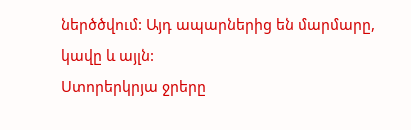ներծծվում: Այդ ապարներից են մարմարը, կավը և այլն:
Ստորերկրյա ջրերը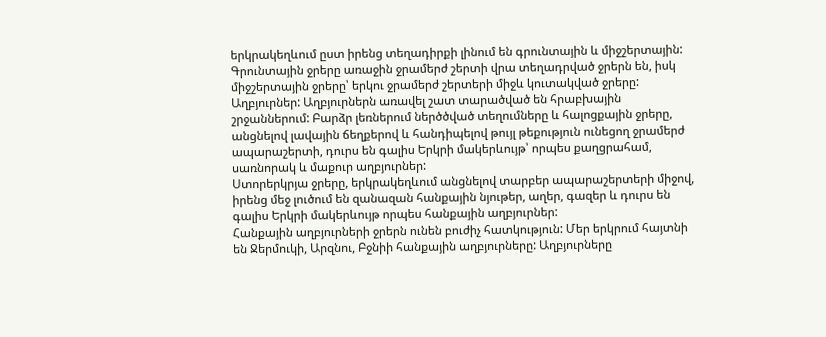երկրակեղևում ըստ իրենց տեղադիրքի լինում են գրունտային և միջշերտային:
Գրունտային ջրերը առաջին ջրամերժ շերտի վրա տեղադրված ջրերն են, իսկ միջշերտային ջրերը՝ երկու ջրամերժ շերտերի միջև կուտակված ջրերը:
Աղբյուրներ: Աղբյուրներն առավել շատ տարածված են հրաբխային շրջաններում: Բարձր լեռներում ներծծված տեղումները և հալոցքային ջրերը, անցնելով լավային ճեղքերով և հանդիպելով թույլ թեքություն ունեցող ջրամերժ ապարաշերտի, դուրս են գալիս Երկրի մակերևույթ՝ որպես քաղցրահամ, սառնորակ և մաքուր աղբյուրներ:
Ստորերկրյա ջրերը, երկրակեղևում անցնելով տարբեր ապարաշերտերի միջով, իրենց մեջ լուծում են զանազան հանքային նյութեր, աղեր, գազեր և դուրս են գալիս Երկրի մակերևույթ որպես հանքային աղբյուրներ:
Հանքային աղբյուրների ջրերն ունեն բուժիչ հատկություն: Մեր երկրում հայտնի են Ջերմուկի, Արզնու, Բջնիի հանքային աղբյուրները: Աղբյուրները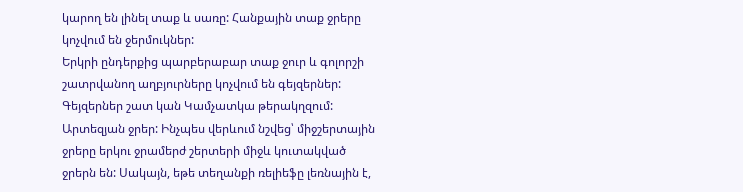կարող են լինել տաք և սառը: Հանքային տաք ջրերը կոչվում են ջերմուկներ:
Երկրի ընդերքից պարբերաբար տաք ջուր և գոլորշի շատրվանող աղբյուրները կոչվում են գեյզերներ: Գեյզերներ շատ կան Կամչատկա թերակղզում:
Արտեզյան ջրեր: Ինչպես վերևում նշվեց՝ միջշերտային ջրերը երկու ջրամերժ շերտերի միջև կուտակված ջրերն են: Սակայն, եթե տեղանքի ռելիեֆը լեռնային է,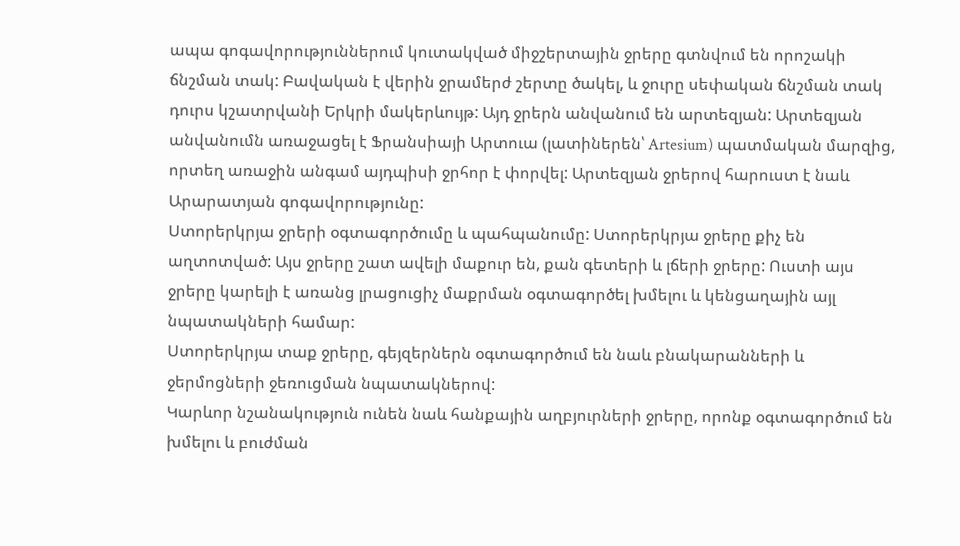ապա գոգավորություններում կուտակված միջշերտային ջրերը գտնվում են որոշակի ճնշման տակ: Բավական է վերին ջրամերժ շերտը ծակել, և ջուրը սեփական ճնշման տակ դուրս կշատրվանի Երկրի մակերևույթ: Այդ ջրերն անվանում են արտեզյան: Արտեզյան անվանումն առաջացել է Ֆրանսիայի Արտուա (լատիներեն՝ Artesium) պատմական մարզից, որտեղ առաջին անգամ այդպիսի ջրհոր է փորվել: Արտեզյան ջրերով հարուստ է նաև Արարատյան գոգավորությունը:
Ստորերկրյա ջրերի օգտագործումը և պահպանումը: Ստորերկրյա ջրերը քիչ են աղտոտված: Այս ջրերը շատ ավելի մաքուր են, քան գետերի և լճերի ջրերը: Ուստի այս ջրերը կարելի է առանց լրացուցիչ մաքրման օգտագործել խմելու և կենցաղային այլ նպատակների համար:
Ստորերկրյա տաք ջրերը, գեյզերներն օգտագործում են նաև բնակարանների և ջերմոցների ջեռուցման նպատակներով:
Կարևոր նշանակություն ունեն նաև հանքային աղբյուրների ջրերը, որոնք օգտագործում են խմելու և բուժման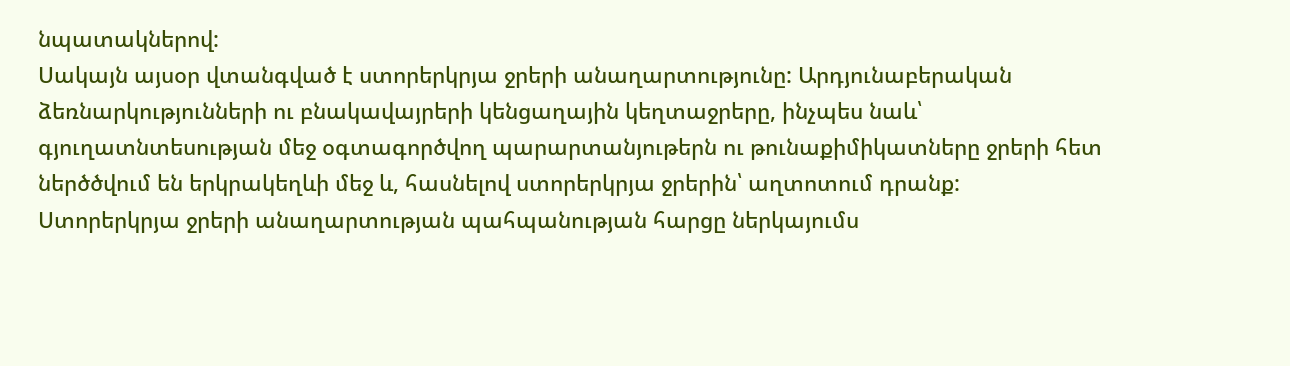նպատակներով:
Սակայն այսօր վտանգված է ստորերկրյա ջրերի անաղարտությունը: Արդյունաբերական ձեռնարկությունների ու բնակավայրերի կենցաղային կեղտաջրերը, ինչպես նաև՝ գյուղատնտեսության մեջ օգտագործվող պարարտանյութերն ու թունաքիմիկատները ջրերի հետ ներծծվում են երկրակեղևի մեջ և, հասնելով ստորերկրյա ջրերին՝ աղտոտում դրանք:
Ստորերկրյա ջրերի անաղարտության պահպանության հարցը ներկայումս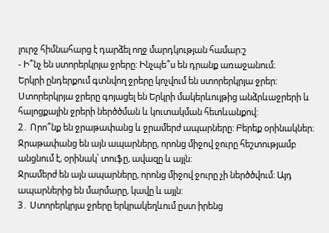լուրջ հիմնահարց է դարձել ողջ մարդկության համար:շ
- Ի՞նչ են ստորերկրյա ջրերը: Ինչպե՞ս են դրանք առաջանում։
Երկրի ընդերքում գտնվող ջրերը կոչվում են ստորերկրյա ջրեր: Ստորերկրյա ջրերը գոյացել են Երկրի մակերևույթից անձրևաջրերի և հալոցքային ջրերի ներծծման և կուտակման հետևանքով:
2․ Որո՞նք են ջրաթափանց և ջրամերժ ապարները: Բերեք օրինակներ։
Ջրաթափանց են այն ապարները, որոնց միջով ջուրը հեշտությամբ անցնում է, օրինակ՝ տուֆը, ավազը և այլն:
Ջրամերժ են այն ապարները, որոնց միջով ջուրը չի ներծծվում: Այդ ապարներից են մարմարը, կավը և այլն:
3․ Ստորերկրյա ջրերը երկրակեղևում ըստ իրենց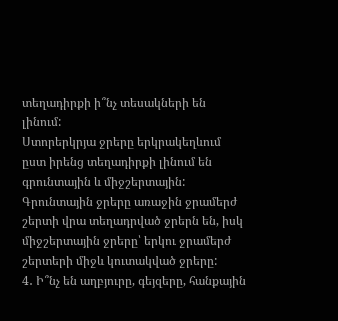տեղադիրքի ի՞նչ տեսակների են լինում:
Ստորերկրյա ջրերը երկրակեղևում ըստ իրենց տեղադիրքի լինում են գրունտային և միջշերտային:
Գրունտային ջրերը առաջին ջրամերժ շերտի վրա տեղադրված ջրերն են, իսկ միջշերտային ջրերը՝ երկու ջրամերժ շերտերի միջև կուտակված ջրերը:
4․ Ի՞նչ են աղբյուրը, գեյզերը, հանքային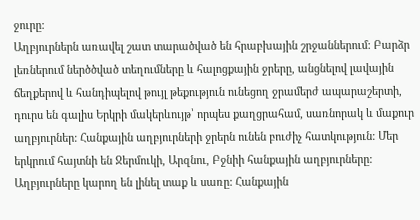ջուրը:
Աղբյուրներն առավել շատ տարածված են հրաբխային շրջաններում: Բարձր լեռներում ներծծված տեղումները և հալոցքային ջրերը, անցնելով լավային ճեղքերով և հանդիպելով թույլ թեքություն ունեցող ջրամերժ ապարաշերտի, դուրս են գալիս Երկրի մակերևույթ՝ որպես քաղցրահամ, սառնորակ և մաքուր աղբյուրներ: Հանքային աղբյուրների ջրերն ունեն բուժիչ հատկություն: Մեր երկրում հայտնի են Ջերմուկի, Արզնու, Բջնիի հանքային աղբյուրները: Աղբյուրները կարող են լինել տաք և սառը: Հանքային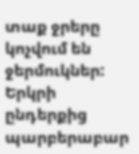տաք ջրերը կոչվում են ջերմուկներ: Երկրի ընդերքից պարբերաբար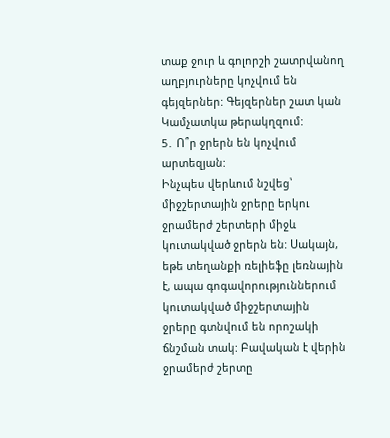տաք ջուր և գոլորշի շատրվանող աղբյուրները կոչվում են գեյզերներ: Գեյզերներ շատ կան Կամչատկա թերակղզում:
5․ Ո՞ր ջրերն են կոչվում արտեզյան:
Ինչպես վերևում նշվեց՝ միջշերտային ջրերը երկու ջրամերժ շերտերի միջև կուտակված ջրերն են: Սակայն, եթե տեղանքի ռելիեֆը լեռնային է, ապա գոգավորություններում կուտակված միջշերտային ջրերը գտնվում են որոշակի ճնշման տակ: Բավական է վերին ջրամերժ շերտը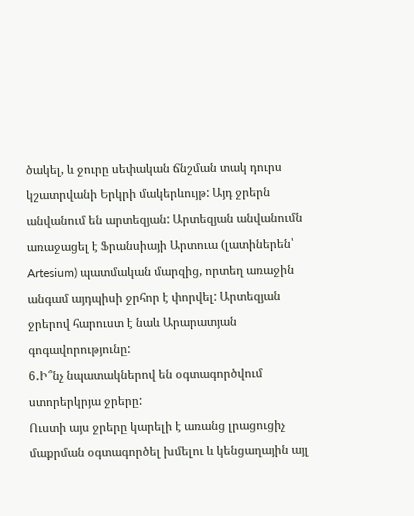ծակել, և ջուրը սեփական ճնշման տակ դուրս կշատրվանի Երկրի մակերևույթ: Այդ ջրերն անվանում են արտեզյան: Արտեզյան անվանումն առաջացել է Ֆրանսիայի Արտուա (լատիներեն՝ Artesium) պատմական մարզից, որտեղ առաջին անգամ այդպիսի ջրհոր է փորվել: Արտեզյան ջրերով հարուստ է նաև Արարատյան գոգավորությունը:
6․Ի՞նչ նպատակներով են օգտագործվում ստորերկրյա ջրերը:
Ուստի այս ջրերը կարելի է առանց լրացուցիչ մաքրման օգտագործել խմելու և կենցաղային այլ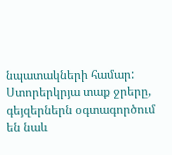նպատակների համար:
Ստորերկրյա տաք ջրերը, գեյզերներն օգտագործում են նաև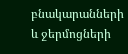բնակարանների և ջերմոցների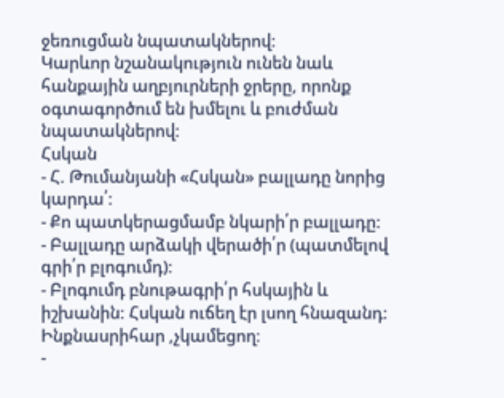ջեռուցման նպատակներով:
Կարևոր նշանակություն ունեն նաև հանքային աղբյուրների ջրերը, որոնք օգտագործում են խմելու և բուժման նպատակներով:
Հսկան
- Հ. Թումանյանի «Հսկան» բալլադը նորից կարդա՛:
- Քո պատկերացմամբ նկարի՛ր բալլադը:
- Բալլադը արձակի վերածի՛ր (պատմելով գրի՛ր բլոգումդ):
- Բլոգումդ բնութագրի՛ր հսկային և իշխանին: Հսկան ուճեղ էր լսող հնազանդ։ Ինքնասրիհար ,չկամեցող։
-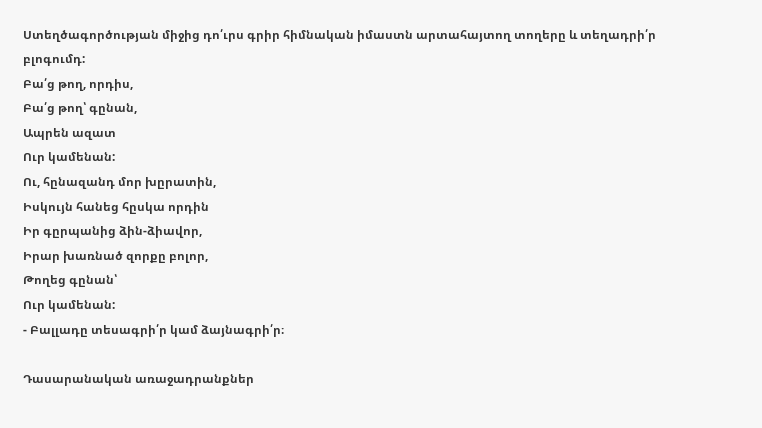Ստեղծագործության միջից դո՛ւրս գրիր հիմնական իմաստն արտահայտող տողերը և տեղադրի՛ր բլոգումդ:
Բա՛ց թող, որդիս,
Բա՛ց թող՝ գընան,
Ապրեն ազատ
Ուր կամենան:
Ու, հընազանդ մոր խըրատին,
Իսկույն հանեց հըսկա որդին
Իր գըրպանից ձին-ձիավոր,
Իրար խառնած զորքը բոլոր,
Թողեց գընան՝
Ուր կամենան:
- Բալլադը տեսագրի՛ր կամ ձայնագրի՛ր։

Դասարանական առաջադրանքներ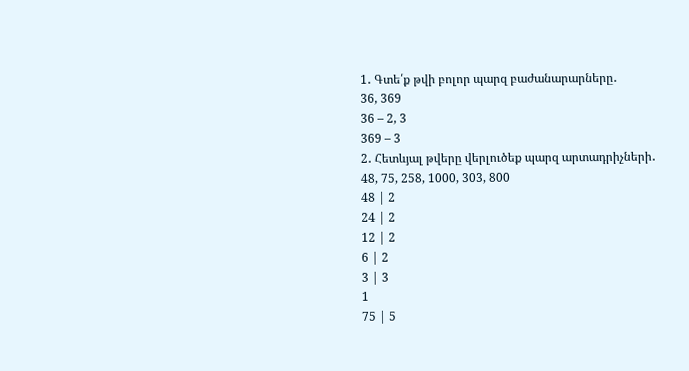1․ Գտե՛ք թվի բոլոր պարզ բաժանարարները․
36, 369
36 – 2, 3
369 – 3
2․ Հետևյալ թվերը վերլուծեք պարզ արտադրիչների․
48, 75, 258, 1000, 303, 800
48 | 2
24 | 2
12 | 2
6 | 2
3 | 3
1
75 | 5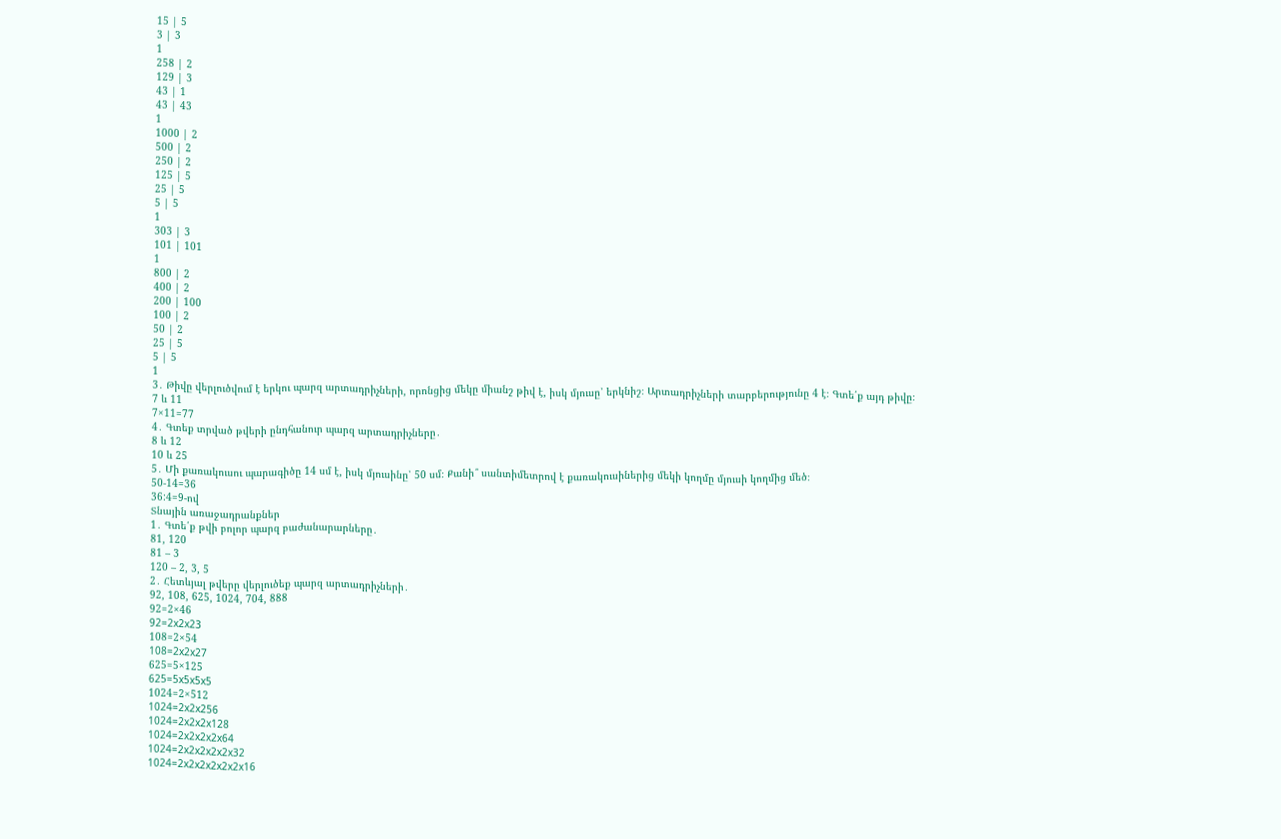15 | 5
3 | 3
1
258 | 2
129 | 3
43 | 1
43 | 43
1
1000 | 2
500 | 2
250 | 2
125 | 5
25 | 5
5 | 5
1
303 | 3
101 | 101
1
800 | 2
400 | 2
200 | 100
100 | 2
50 | 2
25 | 5
5 | 5
1
3․ Թիվը վերլուծվում է երկու պարզ արտադրիչների, որոնցից մեկը միանշ թիվ է, իսկ մյուսը՝ երկնիշ։ Արտադրիչների տարբերությունը 4 է։ Գտե՛ք այդ թիվը։
7 և 11
7×11=77
4․ Գտեք տրված թվերի ընդհանուր պարզ արտադրիչները․
8 և 12
10 և 25
5․ Մի քառակուսու պարագիծը 14 սմ է, իսկ մյուսինը՝ 50 սմ։ Քանի՞ սանտիմետրով է քառակուսիներից մեկի կողմը մյուսի կողմից մեծ։
50-14=36
36:4=9-ով
Տնային առաջադրանքներ
1․ Գտե՛ք թվի բոլոր պարզ բաժանարարները․
81, 120
81 – 3
120 – 2, 3, 5
2․ Հետևյալ թվերը վերլուծեք պարզ արտադրիչների․
92, 108, 625, 1024, 704, 888
92=2×46
92=2x2x23
108=2×54
108=2x2x27
625=5×125
625=5x5x5x5
1024=2×512
1024=2x2x256
1024=2x2x2x128
1024=2x2x2x2x64
1024=2x2x2x2x2x32
1024=2x2x2x2x2x2x16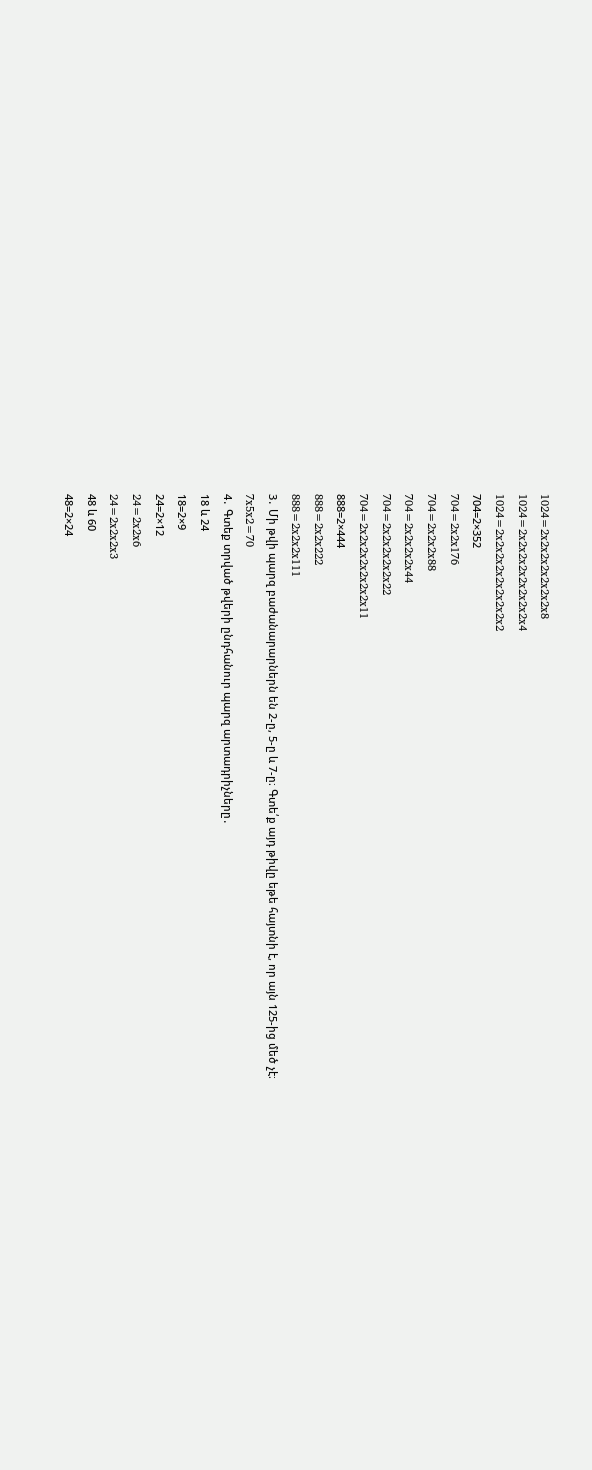1024=2x2x2x2x2x2x2x8
1024=2x2x2x2x2x2x2x2x4
1024=2x2x2x2x2x2x2x2x2
704=2×352
704=2x2x176
704=2x2x2x88
704=2x2x2x2x44
704=2x2x2x2x2x22
704=2x2x2x2x2x2x2x11
888=2×444
888=2x2x222
888=2x2x2x111
3․ Մի թվի պարզ բաժանարարներն են 2-ը, 5-ը և 7-ը։ Գտե՛ք այդ թիվը եթե հայտնի է, որ այն 125-ից մեծ չէ։
7x5x2=70
4․ Գտեք տրված թվերի ընդհանուր պարզ արտադրիչները․
18 և 24
18=2×9
24=2×12
24=2x2x6
24=2x2x2x3
48 և 60
48=2×24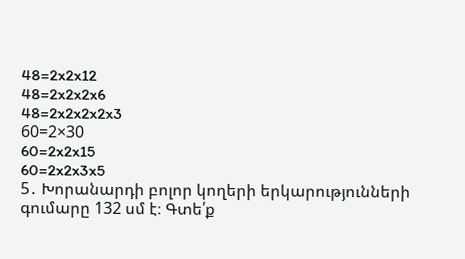48=2x2x12
48=2x2x2x6
48=2x2x2x2x3
60=2×30
60=2x2x15
60=2x2x3x5
5․ Խորանարդի բոլոր կողերի երկարությունների գումարը 132 սմ է։ Գտե՛ք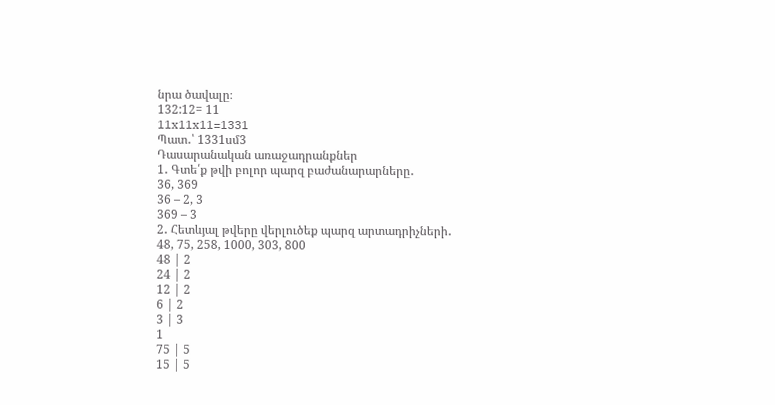նրա ծավալը։
132:12= 11
11x11x11=1331
Պատ․՝ 1331սմ3
Դասարանական առաջադրանքներ
1․ Գտե՛ք թվի բոլոր պարզ բաժանարարները․
36, 369
36 – 2, 3
369 – 3
2․ Հետևյալ թվերը վերլուծեք պարզ արտադրիչների․
48, 75, 258, 1000, 303, 800
48 | 2
24 | 2
12 | 2
6 | 2
3 | 3
1
75 | 5
15 | 5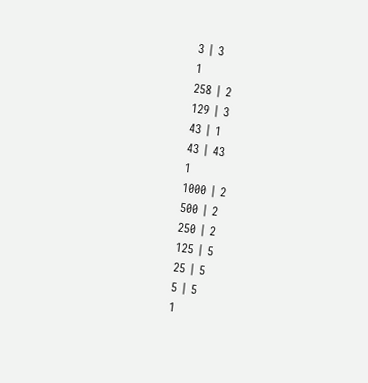3 | 3
1
258 | 2
129 | 3
43 | 1
43 | 43
1
1000 | 2
500 | 2
250 | 2
125 | 5
25 | 5
5 | 5
1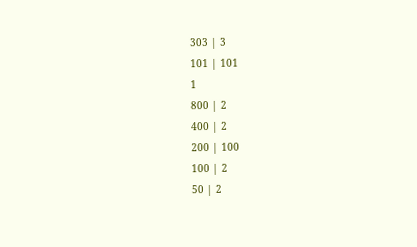303 | 3
101 | 101
1
800 | 2
400 | 2
200 | 100
100 | 2
50 | 2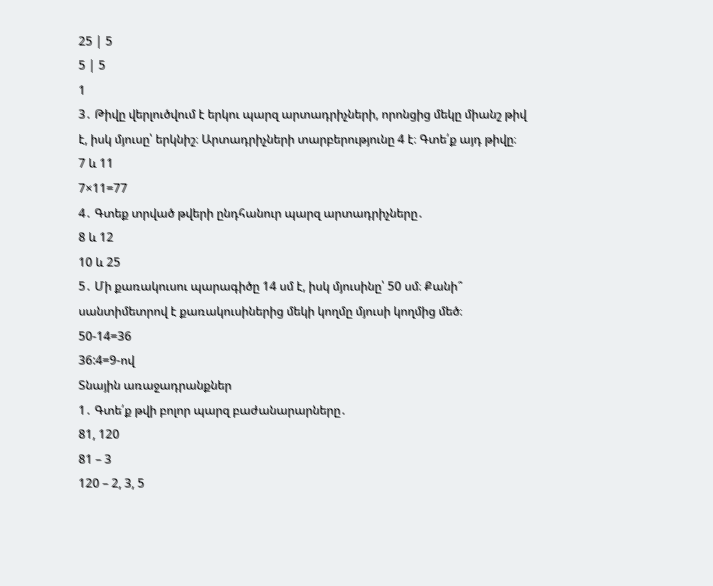25 | 5
5 | 5
1
3․ Թիվը վերլուծվում է երկու պարզ արտադրիչների, որոնցից մեկը միանշ թիվ է, իսկ մյուսը՝ երկնիշ։ Արտադրիչների տարբերությունը 4 է։ Գտե՛ք այդ թիվը։
7 և 11
7×11=77
4․ Գտեք տրված թվերի ընդհանուր պարզ արտադրիչները․
8 և 12
10 և 25
5․ Մի քառակուսու պարագիծը 14 սմ է, իսկ մյուսինը՝ 50 սմ։ Քանի՞ սանտիմետրով է քառակուսիներից մեկի կողմը մյուսի կողմից մեծ։
50-14=36
36:4=9-ով
Տնային առաջադրանքներ
1․ Գտե՛ք թվի բոլոր պարզ բաժանարարները․
81, 120
81 – 3
120 – 2, 3, 5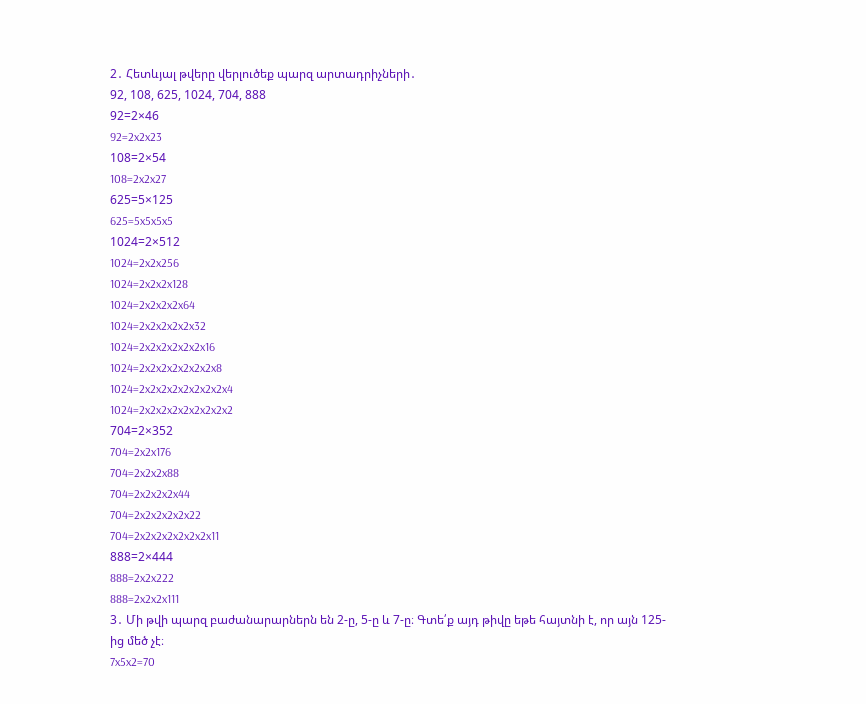2․ Հետևյալ թվերը վերլուծեք պարզ արտադրիչների․
92, 108, 625, 1024, 704, 888
92=2×46
92=2x2x23
108=2×54
108=2x2x27
625=5×125
625=5x5x5x5
1024=2×512
1024=2x2x256
1024=2x2x2x128
1024=2x2x2x2x64
1024=2x2x2x2x2x32
1024=2x2x2x2x2x2x16
1024=2x2x2x2x2x2x2x8
1024=2x2x2x2x2x2x2x2x4
1024=2x2x2x2x2x2x2x2x2
704=2×352
704=2x2x176
704=2x2x2x88
704=2x2x2x2x44
704=2x2x2x2x2x22
704=2x2x2x2x2x2x2x11
888=2×444
888=2x2x222
888=2x2x2x111
3․ Մի թվի պարզ բաժանարարներն են 2-ը, 5-ը և 7-ը։ Գտե՛ք այդ թիվը եթե հայտնի է, որ այն 125-ից մեծ չէ։
7x5x2=70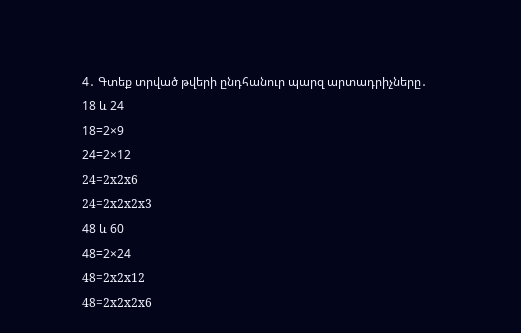4․ Գտեք տրված թվերի ընդհանուր պարզ արտադրիչները․
18 և 24
18=2×9
24=2×12
24=2x2x6
24=2x2x2x3
48 և 60
48=2×24
48=2x2x12
48=2x2x2x6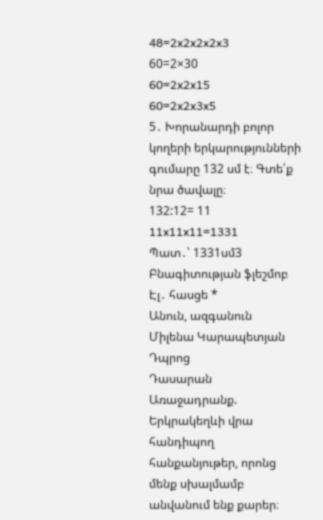48=2x2x2x2x3
60=2×30
60=2x2x15
60=2x2x3x5
5․ Խորանարդի բոլոր կողերի երկարությունների գումարը 132 սմ է։ Գտե՛ք նրա ծավալը։
132:12= 11
11x11x11=1331
Պատ․՝ 1331սմ3
Բնագիտության ֆլեշմոբ
Էլ․ հասցե *
Անուն, ազգանուն
Միլենա Կարապետյան
Դպրոց
Դասարան
Առաջադրանք. Երկրակեղևի վրա հանդիպող հանքանյութեր, որոնց մենք սխալմամբ անվանում ենք քարեր։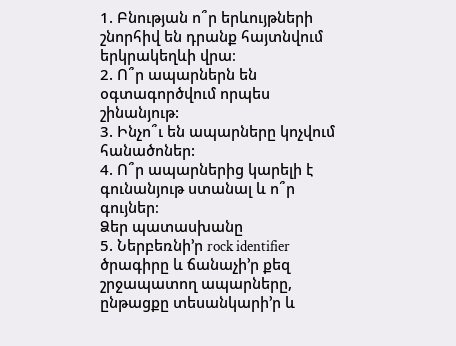1. Բնության ո՞ր երևույթների շնորհիվ են դրանք հայտնվում երկրակեղևի վրա։
2. Ո՞ր ապարներն են օգտագործվում որպես շինանյութ:
3. Ինչո՞ւ են ապարները կոչվում հանածոներ:
4. Ո՞ր ապարներից կարելի է գունանյութ ստանալ և ո՞ր գույներ։
Ձեր պատասխանը
5. Ներբեռնի’ր rock identifier ծրագիրը և ճանաչի’ր քեզ շրջապատող ապարները, ընթացքը տեսանկարի’ր և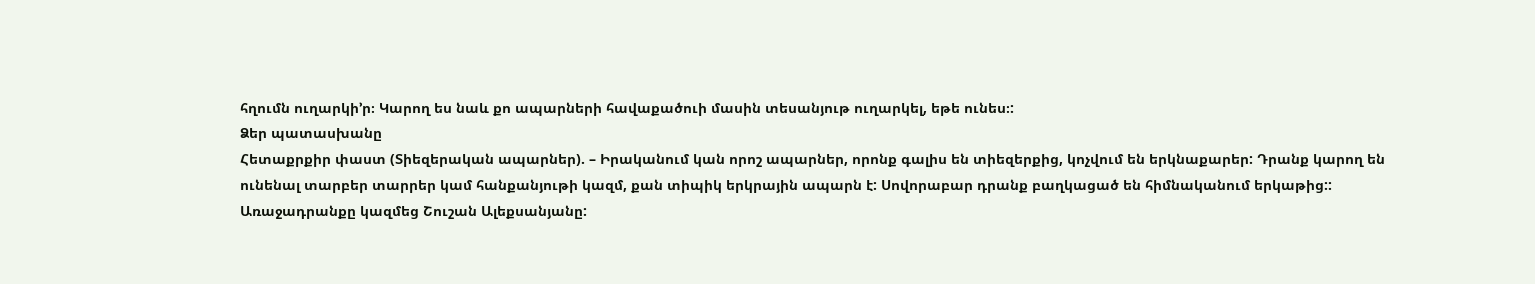հղումն ուղարկի’ր։ Կարող ես նաև քո ապարների հավաքածուի մասին տեսանյութ ուղարկել, եթե ունես։:
Ձեր պատասխանը
Հետաքրքիր փաստ (Տիեզերական ապարներ). – Իրականում կան որոշ ապարներ, որոնք գալիս են տիեզերքից, կոչվում են երկնաքարեր: Դրանք կարող են ունենալ տարբեր տարրեր կամ հանքանյութի կազմ, քան տիպիկ երկրային ապարն է: Սովորաբար դրանք բաղկացած են հիմնականում երկաթից::
Առաջադրանքը կազմեց Շուշան Ալեքսանյանը: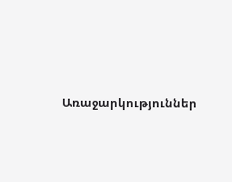Առաջարկություններ